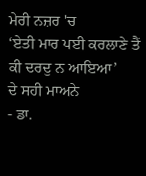ਮੇਰੀ ਨਜ਼ਰ 'ਚ
‘ਏਤੀ ਮਾਰ ਪਈ ਕਰਲਾਣੇ ਤੈਂ ਕੀ ਦਰਦੁ ਨ ਆਇਆ’
ਦੇ ਸਹੀ ਮਾਅਨੇ
- ਡਾ.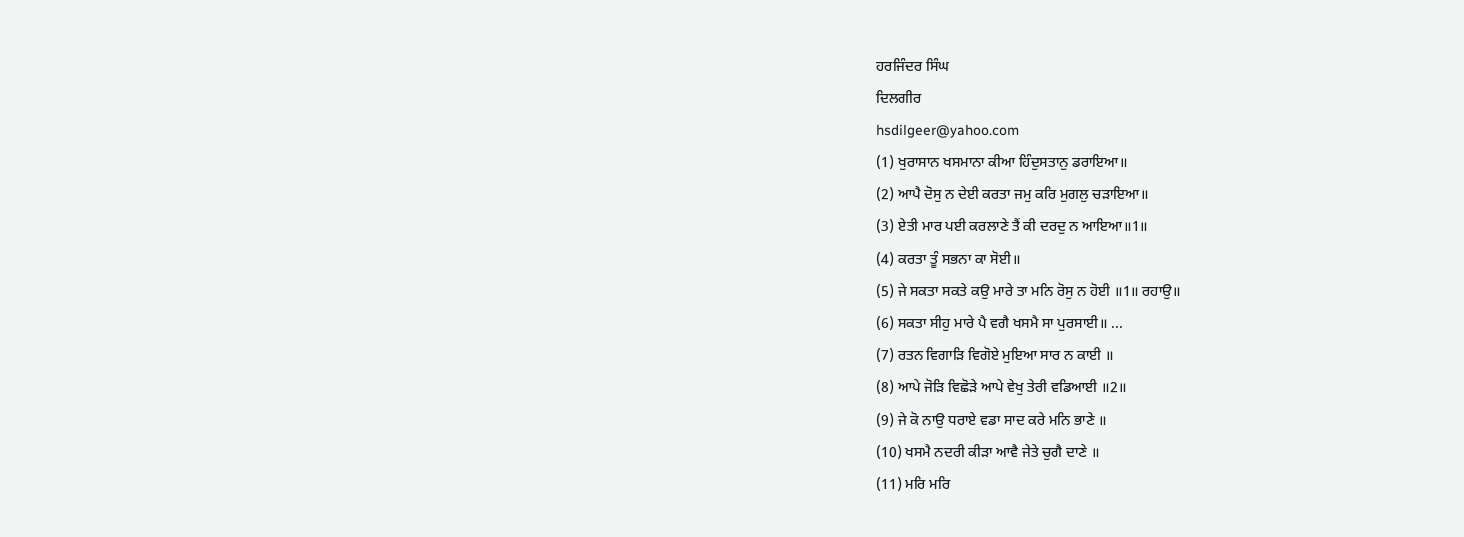ਹਰਜਿੰਦਰ ਸਿੰਘ
ਦਿਲਗੀਰ
hsdilgeer@yahoo.com
(1) ਖੁਰਾਸਾਨ ਖਸਮਾਨਾ ਕੀਆ ਹਿੰਦੁਸਤਾਨੁ ਡਰਾਇਆ॥
(2) ਆਪੈ ਦੋਸੁ ਨ ਦੇਈ ਕਰਤਾ ਜਮੁ ਕਰਿ ਮੁਗਲੁ ਚੜਾਇਆ॥
(3) ਏਤੀ ਮਾਰ ਪਈ ਕਰਲਾਣੇ ਤੈਂ ਕੀ ਦਰਦੁ ਨ ਆਇਆ॥1॥
(4) ਕਰਤਾ ਤੂੰ ਸਭਨਾ ਕਾ ਸੋਈ॥
(5) ਜੇ ਸਕਤਾ ਸਕਤੇ ਕਉ ਮਾਰੇ ਤਾ ਮਨਿ ਰੋਸੁ ਨ ਹੋਈ ॥1॥ ਰਹਾਉ॥
(6) ਸਕਤਾ ਸੀਹੁ ਮਾਰੇ ਪੈ ਵਗੈ ਖਸਮੈ ਸਾ ਪੁਰਸਾਈ॥ ...
(7) ਰਤਨ ਵਿਗਾੜਿ ਵਿਗੋਏ ਮੁਇਆ ਸਾਰ ਨ ਕਾਈ ॥
(8) ਆਪੇ ਜੋੜਿ ਵਿਛੋੜੇ ਆਪੇ ਵੇਖੁ ਤੇਰੀ ਵਡਿਆਈ ॥2॥
(9) ਜੇ ਕੋ ਨਾਉ ਧਰਾਏ ਵਡਾ ਸਾਦ ਕਰੇ ਮਨਿ ਭਾਣੇ ॥
(10) ਖਸਮੈ ਨਦਰੀ ਕੀੜਾ ਆਵੈ ਜੇਤੇ ਚੁਗੈ ਦਾਣੇ ॥
(11) ਮਰਿ ਮਰਿ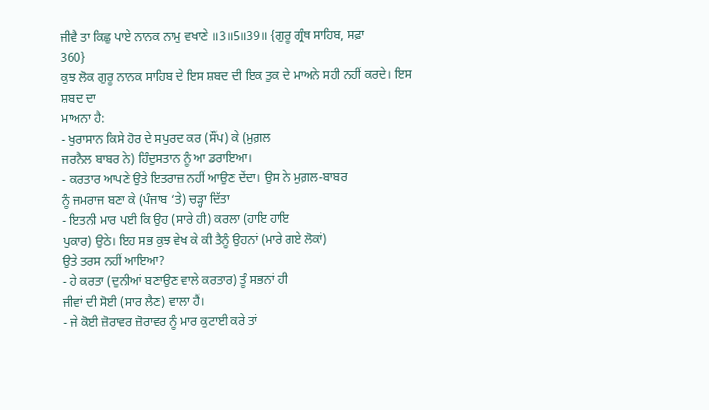ਜੀਵੈ ਤਾ ਕਿਛੁ ਪਾਏ ਨਾਨਕ ਨਾਮੁ ਵਖਾਣੇ ॥3॥5॥39॥ {ਗੁਰੂ ਗ੍ਰੰਥ ਸਾਹਿਬ, ਸਫ਼ਾ
360}
ਕੁਝ ਲੋਕ ਗੁਰੂ ਨਾਨਕ ਸਾਹਿਬ ਦੇ ਇਸ ਸ਼ਬਦ ਦੀ ਇਕ ਤੁਕ ਦੇ ਮਾਅਨੇ ਸਹੀ ਨਹੀਂ ਕਰਦੇ। ਇਸ ਸ਼ਬਦ ਦਾ
ਮਾਅਨਾ ਹੈ:
- ਖੁਰਾਸਾਨ ਕਿਸੇ ਹੋਰ ਦੇ ਸਪੁਰਦ ਕਰ (ਸੌਂਪ) ਕੇ (ਮੁਗ਼ਲ
ਜਰਨੈਲ ਬਾਬਰ ਨੇ) ਹਿੰਦੁਸਤਾਨ ਨੂੰ ਆ ਡਰਾਇਆ।
- ਕਰਤਾਰ ਆਪਣੇ ਉਤੇ ਇਤਰਾਜ਼ ਨਹੀਂ ਆਉਣ ਦੇਂਦਾ। ਉਸ ਨੇ ਮੁਗ਼ਲ-ਬਾਬਰ
ਨੂੰ ਜਮਰਾਜ ਬਣਾ ਕੇ (ਪੰਜਾਬ ‘ਤੇ) ਚੜ੍ਹਾ ਦਿੱਤਾ
- ਇਤਨੀ ਮਾਰ ਪਈ ਕਿ ਉਹ (ਸਾਰੇ ਹੀ) ਕਰਲਾ (ਹਾਇ ਹਾਇ
ਪੁਕਾਰ) ਉਠੇ। ਇਹ ਸਭ ਕੁਝ ਵੇਖ ਕੇ ਕੀ ਤੈਨੂੰ ਉਹਨਾਂ (ਮਾਰੇ ਗਏ ਲੋਕਾਂ)
ਉਤੇ ਤਰਸ ਨਹੀਂ ਆਇਆ?
- ਹੇ ਕਰਤਾ (ਦੁਨੀਆਂ ਬਣਾਉਣ ਵਾਲੇ ਕਰਤਾਰ) ਤੂੰ ਸਭਨਾਂ ਹੀ
ਜੀਵਾਂ ਦੀ ਸੋਈ (ਸਾਰ ਲੈਣ) ਵਾਲਾ ਹੈਂ।
- ਜੇ ਕੋਈ ਜ਼ੋਰਾਵਰ ਜ਼ੋਰਾਵਰ ਨੂੰ ਮਾਰ ਕੁਟਾਈ ਕਰੇ ਤਾਂ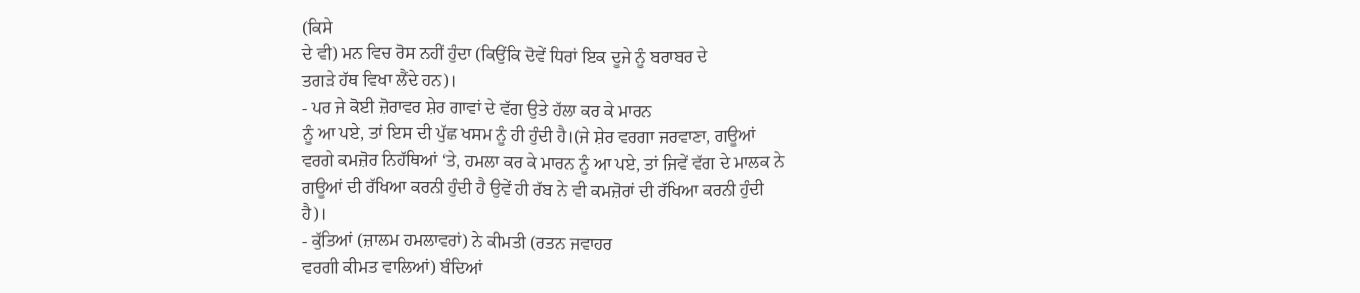(ਕਿਸੇ
ਦੇ ਵੀ) ਮਨ ਵਿਚ ਰੋਸ ਨਹੀਂ ਹੁੰਦਾ (ਕਿਉਂਕਿ ਦੋਵੇਂ ਧਿਰਾਂ ਇਕ ਦੂਜੇ ਨੂੰ ਬਰਾਬਰ ਦੇ
ਤਗੜੇ ਹੱਥ ਵਿਖਾ ਲੈਂਦੇ ਹਨ)।
- ਪਰ ਜੇ ਕੋਈ ਜ਼ੋਰਾਵਰ ਸ਼ੇਰ ਗਾਵਾਂ ਦੇ ਵੱਗ ਉਤੇ ਹੱਲਾ ਕਰ ਕੇ ਮਾਰਨ
ਨੂੰ ਆ ਪਏ, ਤਾਂ ਇਸ ਦੀ ਪੁੱਛ ਖਸਮ ਨੂੰ ਹੀ ਹੁੰਦੀ ਹੈ।(ਜੇ ਸ਼ੇਰ ਵਰਗਾ ਜਰਵਾਣਾ, ਗਊਆਂ
ਵਰਗੇ ਕਮਜ਼ੋਰ ਨਿਹੱਥਿਆਂ ‘ਤੇ, ਹਮਲਾ ਕਰ ਕੇ ਮਾਰਨ ਨੂੰ ਆ ਪਏ, ਤਾਂ ਜਿਵੇਂ ਵੱਗ ਦੇ ਮਾਲਕ ਨੇ
ਗਊਆਂ ਦੀ ਰੱਖਿਆ ਕਰਨੀ ਹੁੰਦੀ ਹੈ ਉਵੇਂ ਹੀ ਰੱਬ ਨੇ ਵੀ ਕਮਜ਼ੋਰਾਂ ਦੀ ਰੱਖਿਆ ਕਰਨੀ ਹੁੰਦੀ
ਹੈ)।
- ਕੁੱਤਿਆਂ (ਜ਼ਾਲਮ ਹਮਲਾਵਰਾਂ) ਨੇ ਕੀਮਤੀ (ਰਤਨ ਜਵਾਹਰ
ਵਰਗੀ ਕੀਮਤ ਵਾਲਿਆਂ) ਬੰਦਿਆਂ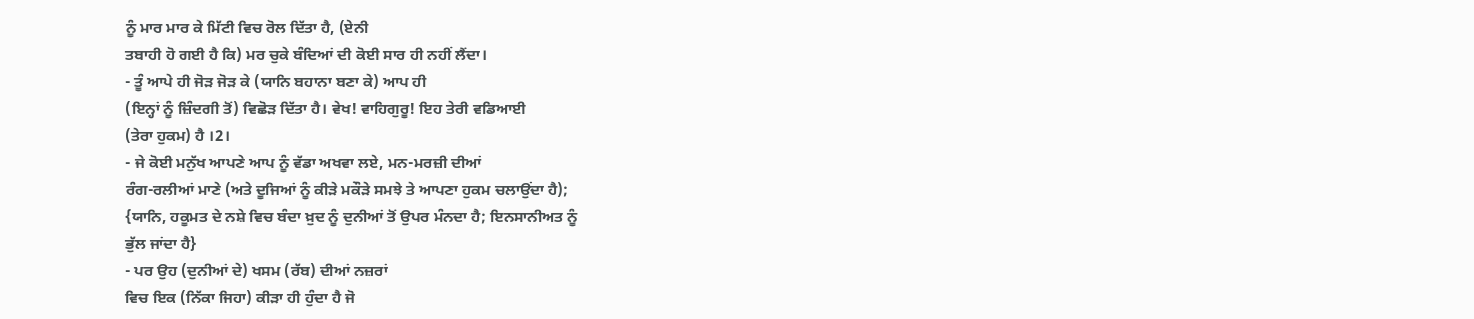ਨੂੰ ਮਾਰ ਮਾਰ ਕੇ ਮਿੱਟੀ ਵਿਚ ਰੋਲ ਦਿੱਤਾ ਹੈ, (ਏਨੀ
ਤਬਾਹੀ ਹੋ ਗਈ ਹੈ ਕਿ) ਮਰ ਚੁਕੇ ਬੰਦਿਆਂ ਦੀ ਕੋਈ ਸਾਰ ਹੀ ਨਹੀਂ ਲੈਂਦਾ।
- ਤੂੰ ਆਪੇ ਹੀ ਜੋੜ ਜੋੜ ਕੇ (ਯਾਨਿ ਬਹਾਨਾ ਬਣਾ ਕੇ) ਆਪ ਹੀ
(ਇਨ੍ਹਾਂ ਨੂੰ ਜ਼ਿੰਦਗੀ ਤੋਂ) ਵਿਛੋੜ ਦਿੱਤਾ ਹੈ। ਵੇਖ! ਵਾਹਿਗੁਰੂ! ਇਹ ਤੇਰੀ ਵਡਿਆਈ
(ਤੇਰਾ ਹੁਕਮ) ਹੈ ।2।
- ਜੇ ਕੋਈ ਮਨੁੱਖ ਆਪਣੇ ਆਪ ਨੂੰ ਵੱਡਾ ਅਖਵਾ ਲਏ, ਮਨ-ਮਰਜ਼ੀ ਦੀਆਂ
ਰੰਗ-ਰਲੀਆਂ ਮਾਣੇ (ਅਤੇ ਦੂਜਿਆਂ ਨੂੰ ਕੀੜੇ ਮਕੌੜੇ ਸਮਝੇ ਤੇ ਆਪਣਾ ਹੁਕਮ ਚਲਾਉਂਦਾ ਹੈ);
{ਯਾਨਿ, ਹਕੂਮਤ ਦੇ ਨਸ਼ੇ ਵਿਚ ਬੰਦਾ ਖ਼ੁਦ ਨੂੰ ਦੁਨੀਆਂ ਤੋਂ ਉਪਰ ਮੰਨਦਾ ਹੈ; ਇਨਸਾਨੀਅਤ ਨੂੰ
ਭੁੱਲ ਜਾਂਦਾ ਹੈ}
- ਪਰ ਉਹ (ਦੁਨੀਆਂ ਦੇ) ਖਸਮ (ਰੱਬ) ਦੀਆਂ ਨਜ਼ਰਾਂ
ਵਿਚ ਇਕ (ਨਿੱਕਾ ਜਿਹਾ) ਕੀੜਾ ਹੀ ਹੁੰਦਾ ਹੈ ਜੋ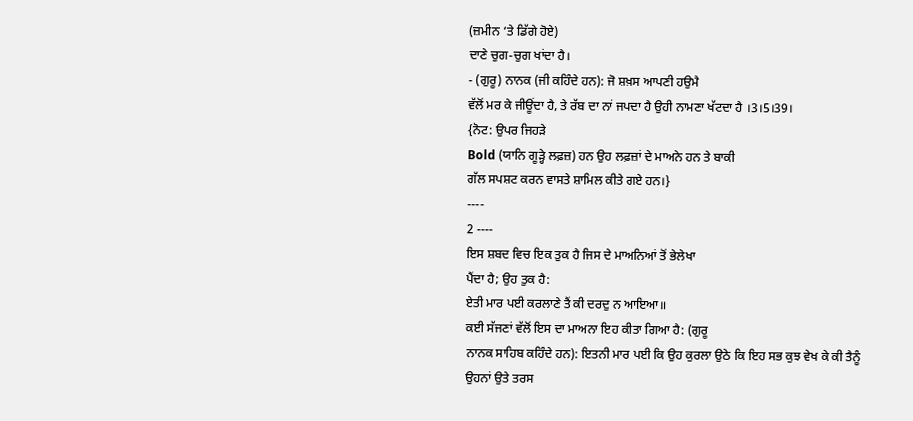(ਜ਼ਮੀਨ ‘ਤੇ ਡਿੱਗੇ ਹੋਏ)
ਦਾਣੇ ਚੁਗ-ਚੁਗ ਖਾਂਦਾ ਹੈ।
- (ਗੁਰੂ) ਨਾਨਕ (ਜੀ ਕਹਿੰਦੇ ਹਨ): ਜੋ ਸ਼ਖ਼ਸ ਆਪਣੀ ਹਉਮੈ
ਵੱਲੋਂ ਮਰ ਕੇ ਜੀਊਂਦਾ ਹੈ, ਤੇ ਰੱਬ ਦਾ ਨਾਂ ਜਪਦਾ ਹੈ ਉਹੀ ਨਾਮਣਾ ਖੱਟਦਾ ਹੈ ।3।5।39।
{ਨੋਟ: ਉਪਰ ਜਿਹੜੇ
Bold (ਯਾਨਿ ਗੂੜ੍ਹੇ ਲਫ਼ਜ਼) ਹਨ ਉਹ ਲਫ਼ਜ਼ਾਂ ਦੇ ਮਾਅਨੇ ਹਨ ਤੇ ਬਾਕੀ
ਗੱਲ ਸਪਸ਼ਟ ਕਰਨ ਵਾਸਤੇ ਸ਼ਾਮਿਲ ਕੀਤੇ ਗਏ ਹਨ।}
----
2 ----
ਇਸ ਸ਼ਬਦ ਵਿਚ ਇਕ ਤੁਕ ਹੈ ਜਿਸ ਦੇ ਮਾਅਨਿਆਂ ਤੋਂ ਭੇਲੇਖਾ
ਪੈਂਦਾ ਹੈ; ਉਹ ਤੁਕ ਹੈ:
ਏਤੀ ਮਾਰ ਪਈ ਕਰਲਾਣੇ ਤੈਂ ਕੀ ਦਰਦੁ ਨ ਆਇਆ॥
ਕਈ ਸੱਜਣਾਂ ਵੱਲੋਂ ਇਸ ਦਾ ਮਾਅਨਾ ਇਹ ਕੀਤਾ ਗਿਆ ਹੈ: (ਗੁਰੂ
ਨਾਨਕ ਸਾਹਿਬ ਕਹਿੰਦੇ ਹਨ): ਇਤਨੀ ਮਾਰ ਪਈ ਕਿ ਉਹ ਕੁਰਲਾ ਉਠੇ ਕਿ ਇਹ ਸਭ ਕੁਝ ਵੇਖ ਕੇ ਕੀ ਤੈਨੂੰ
ਉਹਨਾਂ ਉਤੇ ਤਰਸ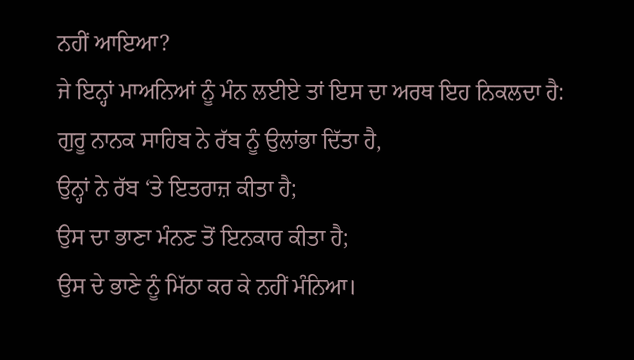ਨਹੀਂ ਆਇਆ?
ਜੇ ਇਨ੍ਹਾਂ ਮਾਅਨਿਆਂ ਨੂੰ ਮੰਨ ਲਈਏ ਤਾਂ ਇਸ ਦਾ ਅਰਥ ਇਹ ਨਿਕਲਦਾ ਹੈ:
ਗੁਰੂ ਨਾਨਕ ਸਾਹਿਬ ਨੇ ਰੱਬ ਨੂੰ ਉਲਾਂਭਾ ਦਿੱਤਾ ਹੈ,
ਉਨ੍ਹਾਂ ਨੇ ਰੱਬ ‘ਤੇ ਇਤਰਾਜ਼ ਕੀਤਾ ਹੈ;
ਉਸ ਦਾ ਭਾਣਾ ਮੰਨਣ ਤੋਂ ਇਨਕਾਰ ਕੀਤਾ ਹੈ;
ਉਸ ਦੇ ਭਾਣੇ ਨੂੰ ਮਿੱਠਾ ਕਰ ਕੇ ਨਹੀਂ ਮੰਨਿਆ।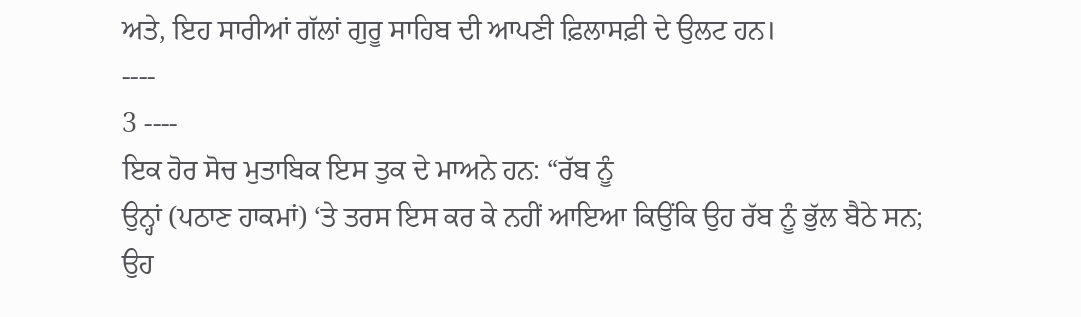ਅਤੇ, ਇਹ ਸਾਰੀਆਂ ਗੱਲਾਂ ਗੁਰੂ ਸਾਹਿਬ ਦੀ ਆਪਣੀ ਫ਼ਿਲਾਸਫ਼ੀ ਦੇ ਉਲਟ ਹਨ।
----
3 ----
ਇਕ ਹੋਰ ਸੋਚ ਮੁਤਾਬਿਕ ਇਸ ਤੁਕ ਦੇ ਮਾਅਨੇ ਹਨ: “ਰੱਬ ਨੂੰ
ਉਨ੍ਹਾਂ (ਪਠਾਣ ਹਾਕਮਾਂ) ‘ਤੇ ਤਰਸ ਇਸ ਕਰ ਕੇ ਨਹੀਂ ਆਇਆ ਕਿਉਂਕਿ ਉਹ ਰੱਬ ਨੂੰ ਭੁੱਲ ਬੈਠੇ ਸਨ;
ਉਹ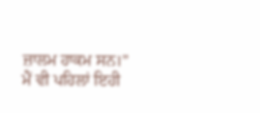ਜ਼ਾਲਮ ਹਾਕਮ ਸਨ।”
ਮੈਂ ਵੀ ਪਹਿਲਾਂ ਇਹੀ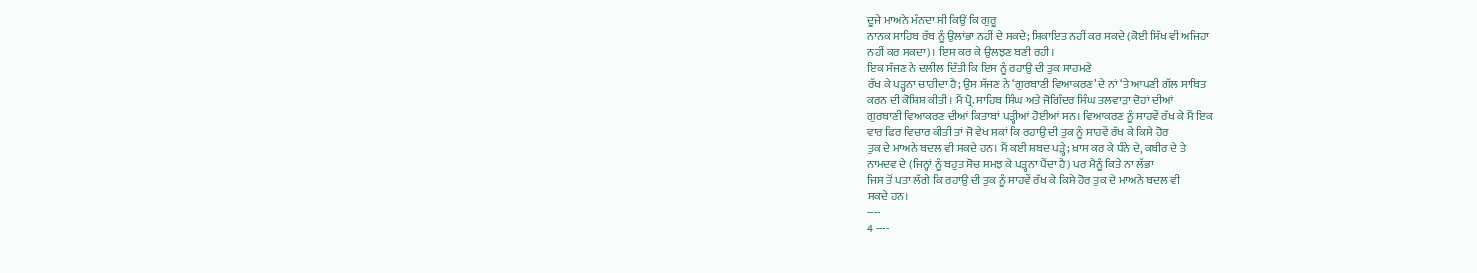ਦੂਜੇ ਮਾਅਨੇ ਮੰਨਦਾ ਸੀ ਕਿਉਂ ਕਿ ਗੁਰੂ
ਨਾਨਕ ਸਾਹਿਬ ਰੱਬ ਨੂੰ ਉਲਾਂਭਾ ਨਹੀਂ ਦੇ ਸਕਦੇ; ਸ਼ਿਕਾਇਤ ਨਹੀਂ ਕਰ ਸਕਦੇ (ਕੋਈ ਸਿੱਖ ਵੀ ਅਜਿਹਾ
ਨਹੀਂ ਕਰ ਸਕਦਾ)। ਇਸ ਕਰ ਕੇ ਉਲਝਣ ਬਣੀ ਰਹੀ।
ਇਕ ਸੱਜਣ ਨੇ ਦਲੀਲ ਦਿੱਤੀ ਕਿ ਇਸ ਨੂੰ ਰਹਾਉ ਦੀ ਤੁਕ ਸਾਹਮਣੇ
ਰੱਖ ਕੇ ਪੜ੍ਹਨਾ ਚਾਹੀਦਾ ਹੈ; ਉਸ ਸੱਜਣ ਨੇ ‘ਗੁਰਬਾਣੀ ਵਿਆਕਰਣ’ ਦੇ ਨਾਂ ‘ਤੇ ਆਪਣੀ ਗੱਲ ਸਾਬਿਤ
ਕਰਨ ਦੀ ਕੋਸ਼ਿਸ਼ ਕੀਤੀ। ਮੈਂ ਪ੍ਰੋ. ਸਾਹਿਬ ਸਿੰਘ ਅਤੇ ਜੋਗਿੰਦਰ ਸਿੰਘ ਤਲਵਾੜਾ ਦੋਹਾਂ ਦੀਆਂ
ਗੁਰਬਾਣੀ ਵਿਆਕਰਣ ਦੀਆਂ ਕਿਤਾਬਾਂ ਪੜ੍ਹੀਆਂ ਹੋਈਆਂ ਸਨ। ਵਿਆਕਰਣ ਨੂੰ ਸਾਹਵੇਂ ਰੱਖ ਕੇ ਮੈਂ ਇਕ
ਵਾਰ ਫਿਰ ਵਿਚਾਰ ਕੀਤੀ ਤਾਂ ਜੋ ਵੇਖ ਸਕਾਂ ਕਿ ਰਹਾਉ ਦੀ ਤੁਕ ਨੂੰ ਸਾਹਵੇਂ ਰੱਖ ਕੇ ਕਿਸੇ ਹੋਰ
ਤੁਕ ਦੇ ਮਾਅਨੇ ਬਦਲ ਵੀ ਸਕਦੇ ਹਨ। ਮੈਂ ਕਈ ਸ਼ਬਦ ਪੜ੍ਹੇ; ਖ਼ਾਸ ਕਰ ਕੇ ਧੰਨੇ ਦੇ, ਕਬੀਰ ਦੇ ਤੇ
ਨਾਮਦਵ ਦੇ (ਜਿਨ੍ਹਾਂ ਨੂੰ ਬਹੁਤ ਸੋਚ ਸਮਝ ਕੇ ਪੜ੍ਹਨਾ ਪੈਂਦਾ ਹੈ) ਪਰ ਮੈਨੂੰ ਕਿਤੇ ਨਾ ਲੱਭਾ
ਜਿਸ ਤੋਂ ਪਤਾ ਲੱਗੇ ਕਿ ਰਹਾਉ ਦੀ ਤੁਕ ਨੂੰ ਸਾਹਵੇਂ ਰੱਖ ਕੇ ਕਿਸੇ ਹੋਰ ਤੁਕ ਦੇ ਮਾਅਨੇ ਬਦਲ ਵੀ
ਸਕਦੇ ਹਨ।
----
4 ----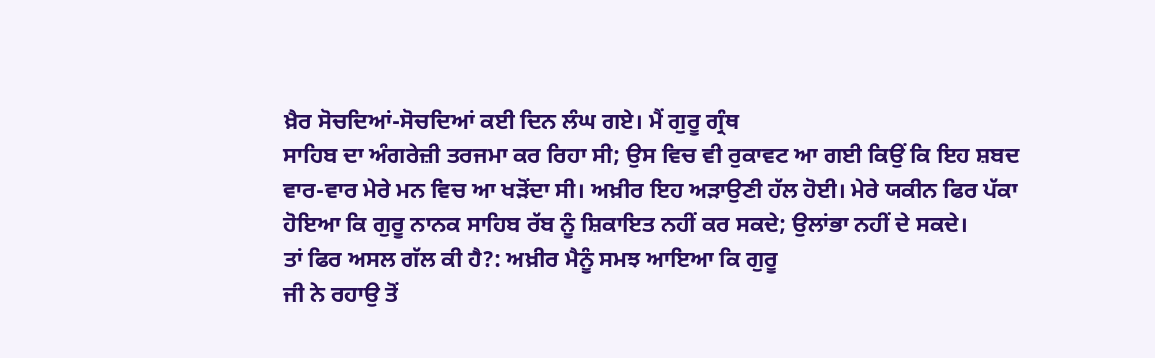ਖ਼ੈਰ ਸੋਚਦਿਆਂ-ਸੋਚਦਿਆਂ ਕਈ ਦਿਨ ਲੰਘ ਗਏ। ਮੈਂ ਗੁਰੂ ਗ੍ਰੰਥ
ਸਾਹਿਬ ਦਾ ਅੰਗਰੇਜ਼ੀ ਤਰਜਮਾ ਕਰ ਰਿਹਾ ਸੀ; ਉਸ ਵਿਚ ਵੀ ਰੁਕਾਵਟ ਆ ਗਈ ਕਿਉਂ ਕਿ ਇਹ ਸ਼ਬਦ
ਵਾਰ-ਵਾਰ ਮੇਰੇ ਮਨ ਵਿਚ ਆ ਖੜੋਂਦਾ ਸੀ। ਅਖ਼ੀਰ ਇਹ ਅੜਾਉਣੀ ਹੱਲ ਹੋਈ। ਮੇਰੇ ਯਕੀਨ ਫਿਰ ਪੱਕਾ
ਹੋਇਆ ਕਿ ਗੁਰੂ ਨਾਨਕ ਸਾਹਿਬ ਰੱਬ ਨੂੰ ਸ਼ਿਕਾਇਤ ਨਹੀਂ ਕਰ ਸਕਦੇ; ਉਲਾਂਭਾ ਨਹੀਂ ਦੇ ਸਕਦੇ।
ਤਾਂ ਫਿਰ ਅਸਲ ਗੱਲ ਕੀ ਹੈ?: ਅਖ਼ੀਰ ਮੈਨੂੰ ਸਮਝ ਆਇਆ ਕਿ ਗੁਰੂ
ਜੀ ਨੇ ਰਹਾਉ ਤੋਂ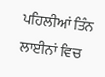ਪਹਿਲੀਆਂ ਤਿੰਨ ਲਾਈਨਾਂ ਵਿਚ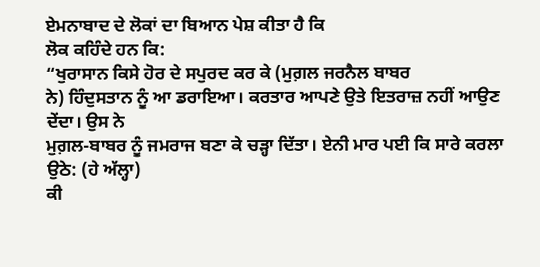ਏਮਨਾਬਾਦ ਦੇ ਲੋਕਾਂ ਦਾ ਬਿਆਨ ਪੇਸ਼ ਕੀਤਾ ਹੈ ਕਿ
ਲੋਕ ਕਹਿੰਦੇ ਹਨ ਕਿ:
“ਖੁਰਾਸਾਨ ਕਿਸੇ ਹੋਰ ਦੇ ਸਪੁਰਦ ਕਰ ਕੇ (ਮੁਗ਼ਲ ਜਰਨੈਲ ਬਾਬਰ
ਨੇ) ਹਿੰਦੁਸਤਾਨ ਨੂੰ ਆ ਡਰਾਇਆ। ਕਰਤਾਰ ਆਪਣੇ ਉਤੇ ਇਤਰਾਜ਼ ਨਹੀਂ ਆਉਣ ਦੇਂਦਾ। ਉਸ ਨੇ
ਮੁਗ਼ਲ-ਬਾਬਰ ਨੂੰ ਜਮਰਾਜ ਬਣਾ ਕੇ ਚੜ੍ਹਾ ਦਿੱਤਾ। ਏਨੀ ਮਾਰ ਪਈ ਕਿ ਸਾਰੇ ਕਰਲਾ ਉਠੇ: (ਹੇ ਅੱਲ੍ਹਾ)
ਕੀ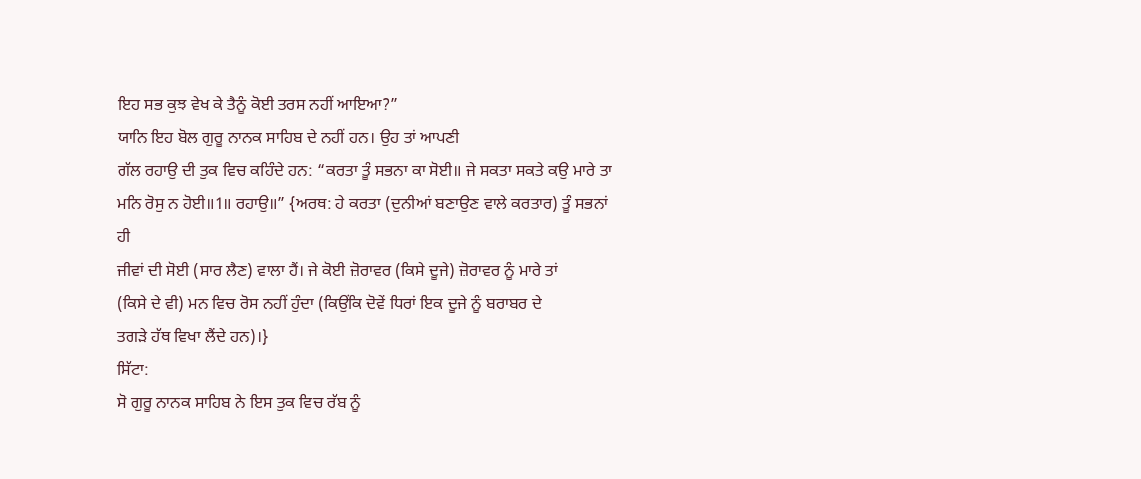ਇਹ ਸਭ ਕੁਝ ਵੇਖ ਕੇ ਤੈਨੂੰ ਕੋਈ ਤਰਸ ਨਹੀਂ ਆਇਆ?”
ਯਾਨਿ ਇਹ ਬੋਲ ਗੁਰੂ ਨਾਨਕ ਸਾਹਿਬ ਦੇ ਨਹੀਂ ਹਨ। ਉਹ ਤਾਂ ਆਪਣੀ
ਗੱਲ ਰਹਾਉ ਦੀ ਤੁਕ ਵਿਚ ਕਹਿੰਦੇ ਹਨ: “ਕਰਤਾ ਤੂੰ ਸਭਨਾ ਕਾ ਸੋਈ॥ ਜੇ ਸਕਤਾ ਸਕਤੇ ਕਉ ਮਾਰੇ ਤਾ
ਮਨਿ ਰੋਸੁ ਨ ਹੋਈ॥1॥ ਰਹਾਉ॥” {ਅਰਥ: ਹੇ ਕਰਤਾ (ਦੁਨੀਆਂ ਬਣਾਉਣ ਵਾਲੇ ਕਰਤਾਰ) ਤੂੰ ਸਭਨਾਂ ਹੀ
ਜੀਵਾਂ ਦੀ ਸੋਈ (ਸਾਰ ਲੈਣ) ਵਾਲਾ ਹੈਂ। ਜੇ ਕੋਈ ਜ਼ੋਰਾਵਰ (ਕਿਸੇ ਦੂਜੇ) ਜ਼ੋਰਾਵਰ ਨੂੰ ਮਾਰੇ ਤਾਂ
(ਕਿਸੇ ਦੇ ਵੀ) ਮਨ ਵਿਚ ਰੋਸ ਨਹੀਂ ਹੁੰਦਾ (ਕਿਉਂਕਿ ਦੋਵੇਂ ਧਿਰਾਂ ਇਕ ਦੂਜੇ ਨੂੰ ਬਰਾਬਰ ਦੇ
ਤਗੜੇ ਹੱਥ ਵਿਖਾ ਲੈਂਦੇ ਹਨ)।}
ਸਿੱਟਾ:
ਸੋ ਗੁਰੂ ਨਾਨਕ ਸਾਹਿਬ ਨੇ ਇਸ ਤੁਕ ਵਿਚ ਰੱਬ ਨੂੰ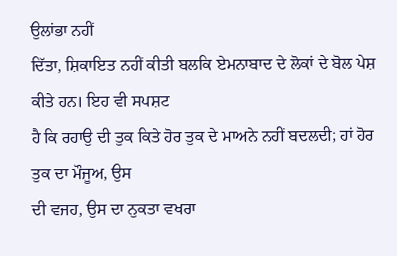ਉਲਾਂਭਾ ਨਹੀਂ
ਦਿੱਤਾ, ਸ਼ਿਕਾਇਤ ਨਹੀਂ ਕੀਤੀ ਬਲਕਿ ਏਮਨਾਬਾਦ ਦੇ ਲੋਕਾਂ ਦੇ ਬੋਲ ਪੇਸ਼ ਕੀਤੇ ਹਨ। ਇਹ ਵੀ ਸਪਸ਼ਟ
ਹੈ ਕਿ ਰਹਾਉ ਦੀ ਤੁਕ ਕਿਤੇ ਹੋਰ ਤੁਕ ਦੇ ਮਾਅਨੇ ਨਹੀਂ ਬਦਲਦੀ; ਹਾਂ ਹੋਰ ਤੁਕ ਦਾ ਮੌਜੂਅ, ਉਸ
ਦੀ ਵਜਹ, ਉਸ ਦਾ ਨੁਕਤਾ ਵਖਰਾ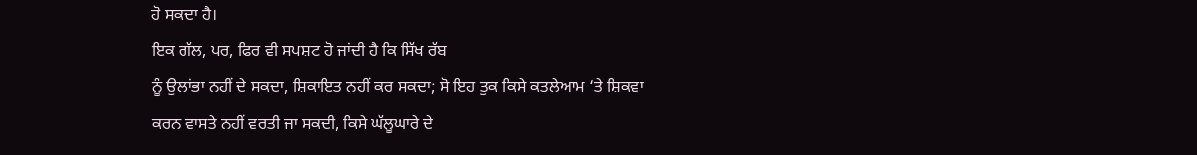ਹੋ ਸਕਦਾ ਹੈ।
ਇਕ ਗੱਲ, ਪਰ, ਫਿਰ ਵੀ ਸਪਸ਼ਟ ਹੋ ਜਾਂਦੀ ਹੈ ਕਿ ਸਿੱਖ ਰੱਬ
ਨੂੰ ਉਲਾਂਭਾ ਨਹੀਂ ਦੇ ਸਕਦਾ, ਸ਼ਿਕਾਇਤ ਨਹੀਂ ਕਰ ਸਕਦਾ; ਸੋ ਇਹ ਤੁਕ ਕਿਸੇ ਕਤਲੇਆਮ ‘ਤੇ ਸ਼ਿਕਵਾ
ਕਰਨ ਵਾਸਤੇ ਨਹੀਂ ਵਰਤੀ ਜਾ ਸਕਦੀ, ਕਿਸੇ ਘੱਲੂਘਾਰੇ ਦੇ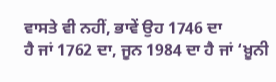ਵਾਸਤੇ ਵੀ ਨਹੀਂ, ਭਾਵੇਂ ਉਹ 1746 ਦਾ
ਹੈ ਜਾਂ 1762 ਦਾ, ਜੂਨ 1984 ਦਾ ਹੈ ਜਾਂ ‘ਖ਼ੂਨੀ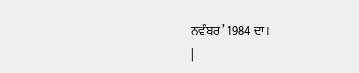ਨਵੰਬਰ’ 1984 ਦਾ।
|